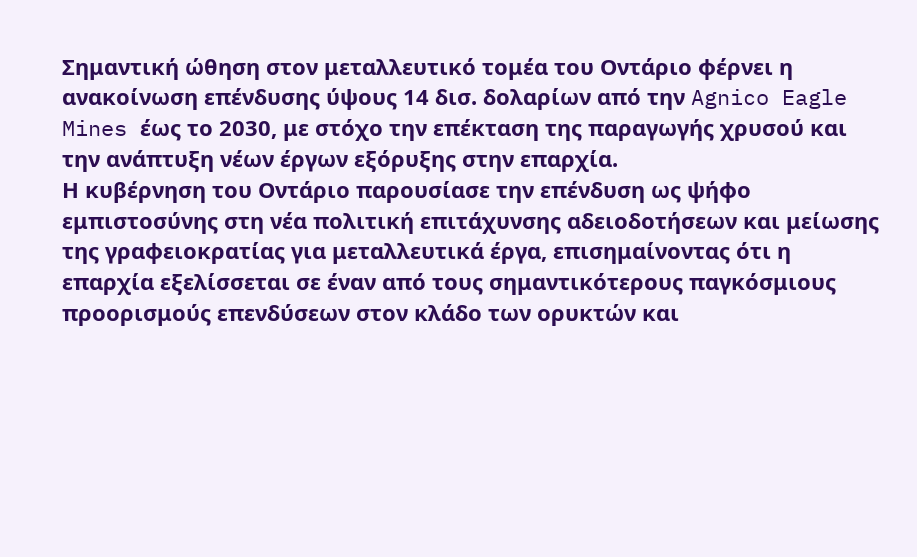Σημαντική ώθηση στον μεταλλευτικό τομέα του Οντάριο φέρνει η ανακοίνωση επένδυσης ύψους 14 δισ. δολαρίων από την Agnico Eagle Mines έως το 2030, με στόχο την επέκταση της παραγωγής χρυσού και την ανάπτυξη νέων έργων εξόρυξης στην επαρχία.
Η κυβέρνηση του Οντάριο παρουσίασε την επένδυση ως ψήφο εμπιστοσύνης στη νέα πολιτική επιτάχυνσης αδειοδοτήσεων και μείωσης της γραφειοκρατίας για μεταλλευτικά έργα, επισημαίνοντας ότι η επαρχία εξελίσσεται σε έναν από τους σημαντικότερους παγκόσμιους προορισμούς επενδύσεων στον κλάδο των ορυκτών και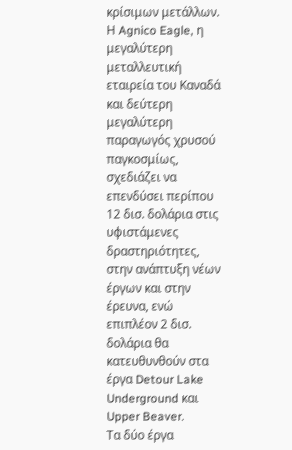κρίσιμων μετάλλων.
Η Agnico Eagle, η μεγαλύτερη μεταλλευτική εταιρεία του Καναδά και δεύτερη μεγαλύτερη παραγωγός χρυσού παγκοσμίως, σχεδιάζει να επενδύσει περίπου 12 δισ. δολάρια στις υφιστάμενες δραστηριότητες, στην ανάπτυξη νέων έργων και στην έρευνα, ενώ επιπλέον 2 δισ. δολάρια θα κατευθυνθούν στα έργα Detour Lake Underground και Upper Beaver.
Τα δύο έργα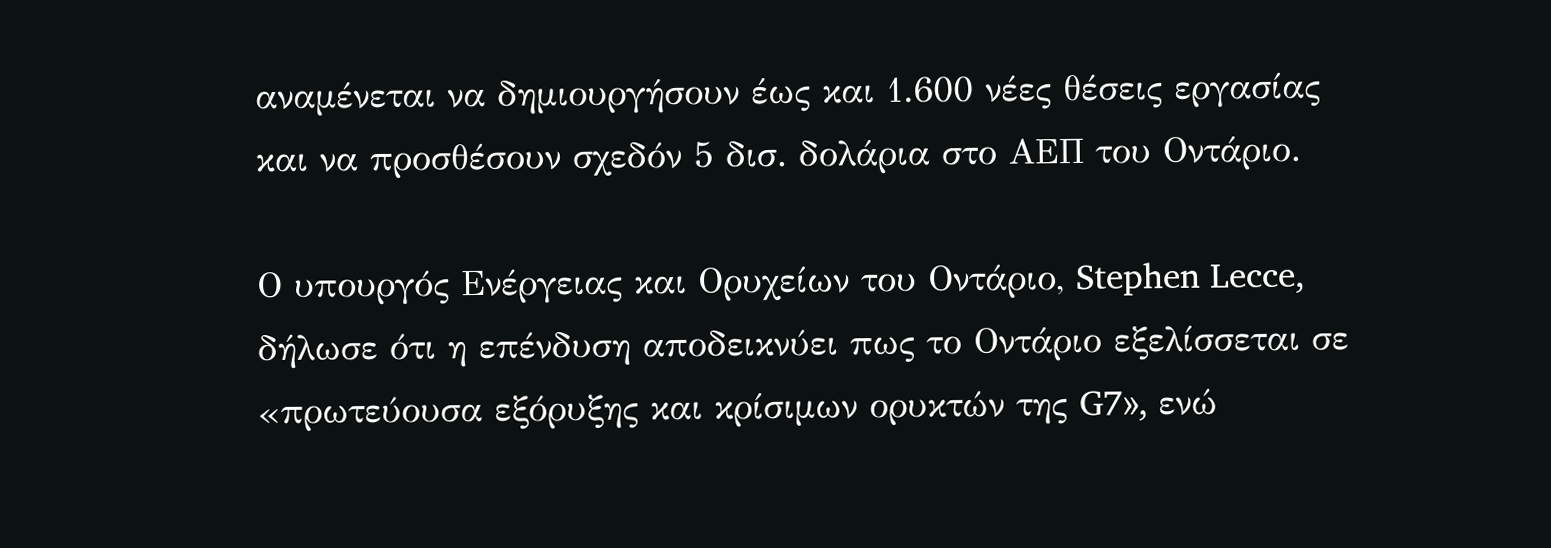αναμένεται να δημιουργήσουν έως και 1.600 νέες θέσεις εργασίας και να προσθέσουν σχεδόν 5 δισ. δολάρια στο ΑΕΠ του Οντάριο.

Ο υπουργός Ενέργειας και Ορυχείων του Οντάριο, Stephen Lecce, δήλωσε ότι η επένδυση αποδεικνύει πως το Οντάριο εξελίσσεται σε «πρωτεύουσα εξόρυξης και κρίσιμων ορυκτών της G7», ενώ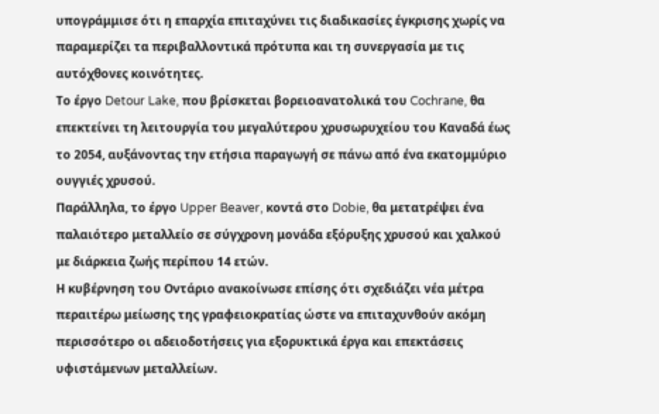υπογράμμισε ότι η επαρχία επιταχύνει τις διαδικασίες έγκρισης χωρίς να παραμερίζει τα περιβαλλοντικά πρότυπα και τη συνεργασία με τις αυτόχθονες κοινότητες.
Το έργο Detour Lake, που βρίσκεται βορειοανατολικά του Cochrane, θα επεκτείνει τη λειτουργία του μεγαλύτερου χρυσωρυχείου του Καναδά έως το 2054, αυξάνοντας την ετήσια παραγωγή σε πάνω από ένα εκατομμύριο ουγγιές χρυσού.
Παράλληλα, το έργο Upper Beaver, κοντά στο Dobie, θα μετατρέψει ένα παλαιότερο μεταλλείο σε σύγχρονη μονάδα εξόρυξης χρυσού και χαλκού με διάρκεια ζωής περίπου 14 ετών.
Η κυβέρνηση του Οντάριο ανακοίνωσε επίσης ότι σχεδιάζει νέα μέτρα περαιτέρω μείωσης της γραφειοκρατίας ώστε να επιταχυνθούν ακόμη περισσότερο οι αδειοδοτήσεις για εξορυκτικά έργα και επεκτάσεις υφιστάμενων μεταλλείων.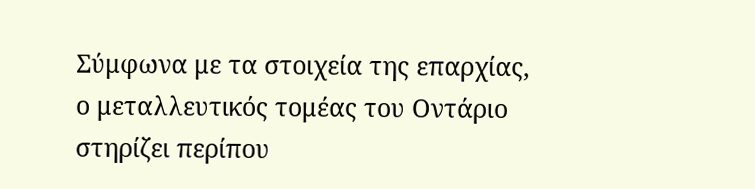Σύμφωνα με τα στοιχεία της επαρχίας, ο μεταλλευτικός τομέας του Οντάριο στηρίζει περίπου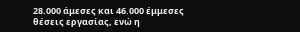28.000 άμεσες και 46.000 έμμεσες θέσεις εργασίας, ενώ η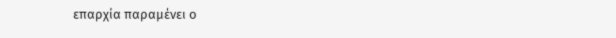επαρχία παραμένει ο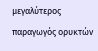μεγαλύτερος παραγωγός ορυκτών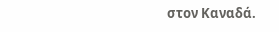στον Καναδά.